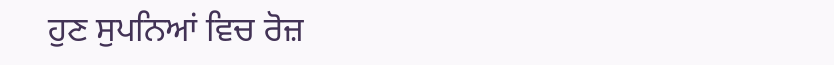ਹੁਣ ਸੁਪਨਿਆਂ ਵਿਚ ਰੋਜ਼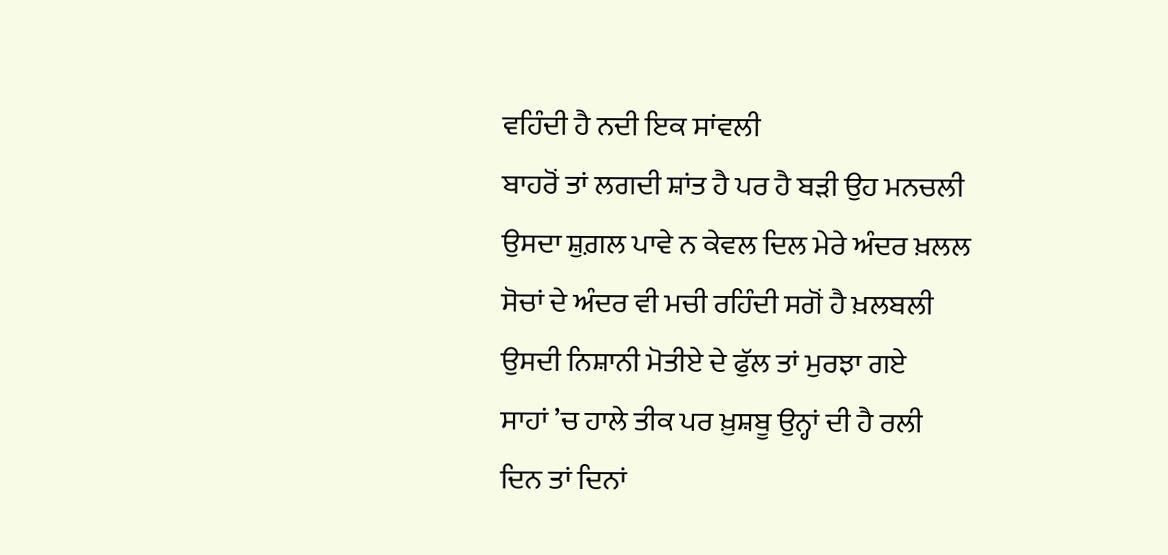ਵਹਿੰਦੀ ਹੈ ਨਦੀ ਇਕ ਸਾਂਵਲੀ
ਬਾਹਰੋਂ ਤਾਂ ਲਗਦੀ ਸ਼ਾਂਤ ਹੈ ਪਰ ਹੈ ਬੜੀ ਉਹ ਮਨਚਲੀ
ਉਸਦਾ ਸ਼ੁਗ਼ਲ ਪਾਵੇ ਨ ਕੇਵਲ ਦਿਲ ਮੇਰੇ ਅੰਦਰ ਖ਼ਲਲ
ਸੋਚਾਂ ਦੇ ਅੰਦਰ ਵੀ ਮਚੀ ਰਹਿੰਦੀ ਸਗੋਂ ਹੈ ਖ਼ਲਬਲੀ
ਉਸਦੀ ਨਿਸ਼ਾਨੀ ਮੋਤੀਏ ਦੇ ਫੁੱਲ ਤਾਂ ਮੁਰਝਾ ਗਏ
ਸਾਹਾਂ ’ਚ ਹਾਲੇ ਤੀਕ ਪਰ ਖ਼ੁਸ਼ਬੂ ਉਨ੍ਹਾਂ ਦੀ ਹੈ ਰਲੀ
ਦਿਨ ਤਾਂ ਦਿਨਾਂ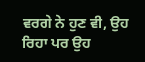ਵਰਗੇ ਨੇ ਹੁਣ ਵੀ, ਉਹ ਰਿਹਾ ਪਰ ਉਹ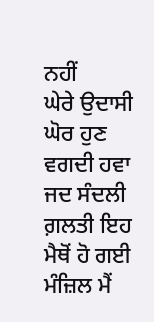ਨਹੀਂ
ਘੇਰੇ ਉਦਾਸੀ ਘੋਰ ਹੁਣ ਵਗਦੀ ਹਵਾ ਜਦ ਸੰਦਲੀ
ਗ਼ਲਤੀ ਇਹ ਮੈਥੋਂ ਹੋ ਗਈ ਮੰਜ਼ਿਲ ਮੈਂ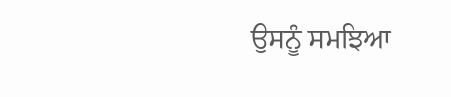ਉਸਨੂੰ ਸਮਝਿਆ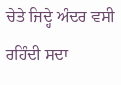ਚੇਤੇ ਜਿਦ੍ਹੇ ਅੰਦਰ ਵਸੀ ਰਹਿੰਦੀ ਸਦਾ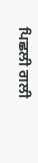ਪਿਛਲੀ ਗਲੀ